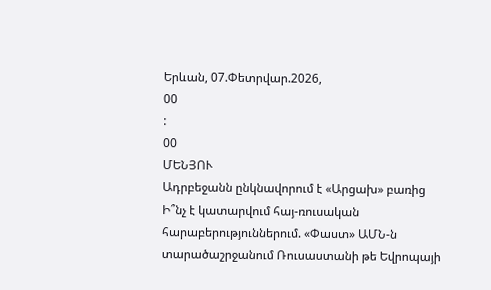Երևան, 07.Փետրվար.2026,
00
:
00
ՄԵՆՅՈՒ
Ադրբեջանն ընկնավորում է «Արցախ» բառից Ի՞նչ է կատարվում հայ-ռուսական հարաբերություններում. «Փաստ» ԱՄՆ-ն տարածաշրջանում Ռուսաստանի թե Եվրոպայի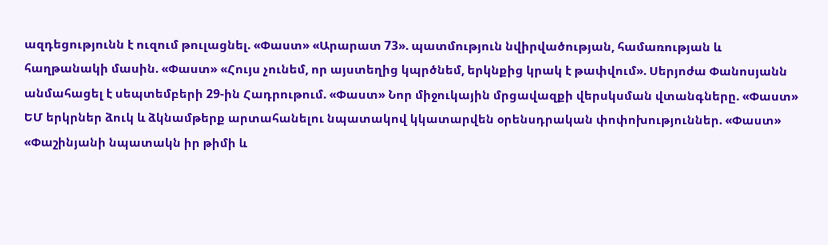ազդեցությունն է ուզում թուլացնել. «Փաստ» «Արարատ 73». պատմություն նվիրվածության, համառության և հաղթանակի մասին. «Փաստ» «Հույս չունեմ, որ այստեղից կպրծնեմ, երկնքից կրակ է թափվում». Սերյոժա Փանոսյանն անմահացել է սեպտեմբերի 29-ին Հադրութում. «Փաստ» Նոր միջուկային մրցավազքի վերսկսման վտանգները. «Փաստ» ԵՄ երկրներ ձուկ և ձկնամթերք արտահանելու նպատակով կկատարվեն օրենսդրական փոփոխություններ. «Փաստ» «Փաշինյանի նպատակն իր թիմի և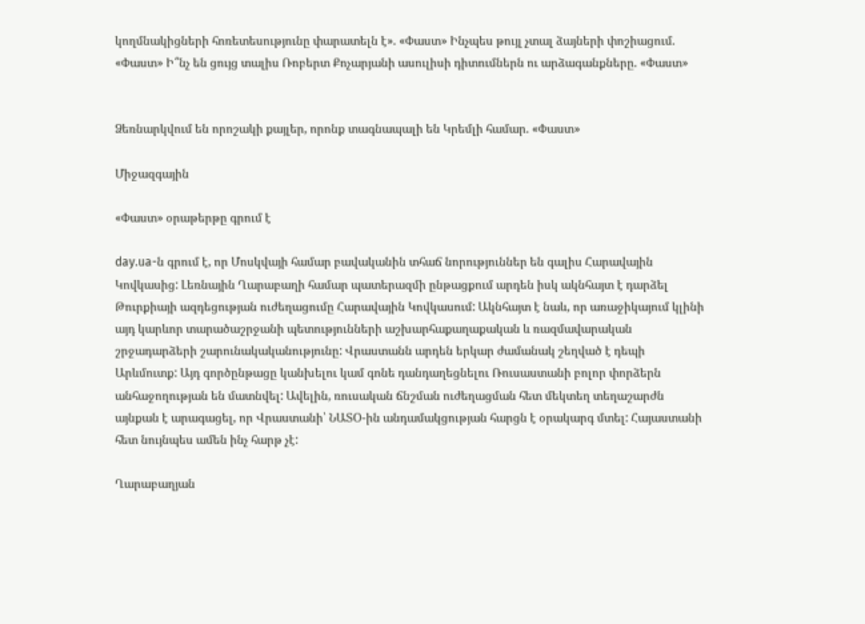կողմնակիցների հոռետեսությունը փարատելն է». «Փաստ» Ինչպես թույլ չտալ ձայների փոշիացում. «Փաստ» Ի՞նչ են ցույց տալիս Ռոբերտ Քոչարյանի ասուլիսի դիտումներն ու արձագանքները. «Փաստ»


Ձեռնարկվում են որոշակի քայլեր, որոնք տագնապալի են Կրեմլի համար. «Փաստ»

Միջազգային

«Փաստ» օրաթերթը գրում է

day.ua-ն գրում է, որ Մոսկվայի համար բավականին տհաճ նորություններ են գալիս Հարավային Կովկասից: Լեռնային Ղարաբաղի համար պատերազմի ընթացքում արդեն իսկ ակնհայտ է դարձել Թուրքիայի ազդեցության ուժեղացումը Հարավային Կովկասում: Ակնհայտ է նաև, որ առաջիկայում կլինի այդ կարևոր տարածաշրջանի պետությունների աշխարհաքաղաքական և ռազմավարական շրջադարձերի շարունակականությունը: Վրաստանն արդեն երկար ժամանակ շեղված է դեպի Արևմուտք: Այդ գործընթացը կանխելու կամ գոնե դանդաղեցնելու Ռուսաստանի բոլոր փորձերն անհաջողության են մատնվել: Ավելին, ռուսական ճնշման ուժեղացման հետ մեկտեղ տեղաշարժն այնքան է արագացել, որ Վրաստանի՝ ՆԱՏՕ-ին անդամակցության հարցն է օրակարգ մտել: Հայաստանի հետ նույնպես ամեն ինչ հարթ չէ:

Ղարաբաղյան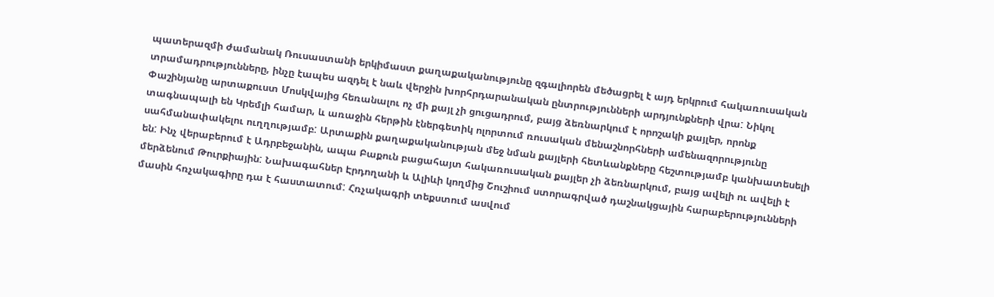պատերազմի ժամանակ Ռուսաստանի երկիմաստ քաղաքականությունը զգալիորեն մեծացրել է այդ երկրում հակառուսական տրամադրությունները, ինչը էապես ազդել է նաև վերջին խորհրդարանական ընտրությունների արդյունքների վրա: Նիկոլ Փաշինյանը արտաքուստ Մոսկվայից հեռանալու ոչ մի քայլ չի ցուցադրում, բայց ձեռնարկում է որոշակի քայլեր, որոնք տագնապալի են Կրեմլի համար, և առաջին հերթին էներգետիկ ոլորտում ռուսական մենաշնորհների ամենազորությունը սահմանափակելու ուղղությամբ: Արտաքին քաղաքականության մեջ նման քայլերի հետևանքները հեշտությամբ կանխատեսելի են: Ինչ վերաբերում է Ադրբեջանին, ապա Բաքուն բացահայտ հակառուսական քայլեր չի ձեռնարկում, բայց ավելի ու ավելի է մերձենում Թուրքիային: Նախագահներ Էրդողանի և Ալիևի կողմից Շուշիում ստորագրված դաշնակցային հարաբերությունների մասին հռչակագիրը դա է հաստատում: Հռչակագրի տեքստում ասվում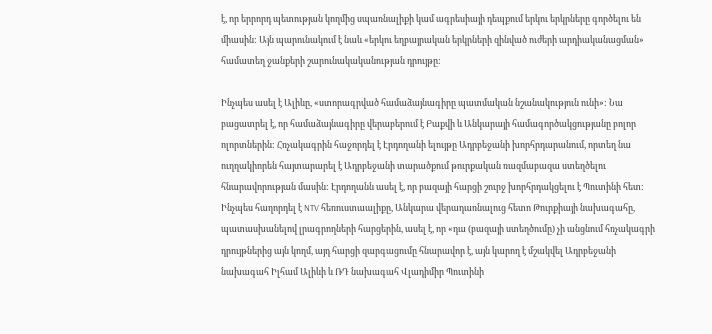է, որ երրորդ պետության կողմից սպառնալիքի կամ ագրեսիայի դեպքում երկու երկրները գործելու են միասին: Այն պարունակում է նաև «երկու եղբայրական երկրների զինված ուժերի արդիականացման» համատեղ ջանքերի շարունակականության դրույթը:

Ինչպես ասել է Ալիևը, «ստորագրված համաձայնագիրը պատմական նշանակություն ունի»: Նա բացատրել է, որ համաձայնագիրը վերաբերում է Բաքվի և Անկարայի համագործակցությանը բոլոր ոլորտներին: Հռչակագրին հաջորդել է Էրդողանի ելույթը Ադրբեջանի խորհրդարանում, որտեղ նա ուղղակիորեն հայտարարել է Ադրբեջանի տարածքում թուրքական ռազմաբազա ստեղծելու հնարավորության մասին: Էրդողանն ասել է, որ բազայի հարցի շուրջ խորհրդակցելու է Պուտինի հետ: Ինչպես հաղորդել է NTV հեռուստաալիքը, Անկարա վերադառնալուց հետո Թուրքիայի նախագահը, պատասխանելով լրագրողների հարցերին, ասել է, որ «դա (բազայի ստեղծումը) չի անցնում հռչակագրի դրույթներից այն կողմ, այդ հարցի զարգացումը հնարավոր է, այն կարող է մշակվել Ադրբեջանի նախագահ Իլհամ Ալիևի և ՌԴ նախագահ Վլադիմիր Պուտինի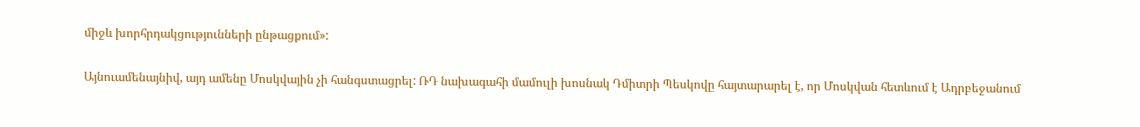միջև խորհրդակցությունների ընթացքում»:

Այնուամենայնիվ, այդ ամենը Մոսկվային չի հանգստացրել: ՌԴ նախագահի մամուլի խոսնակ Դմիտրի Պեսկովը հայտարարել է, որ Մոսկվան հետևում է Ադրբեջանում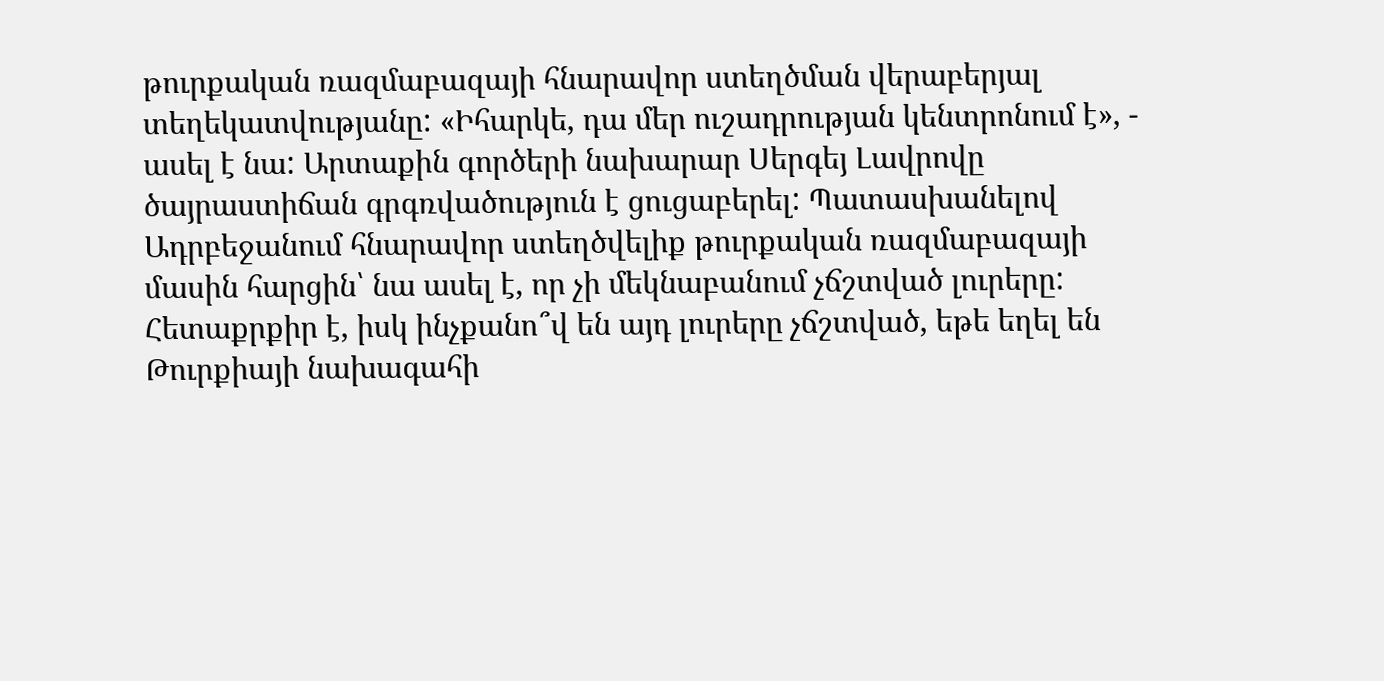թուրքական ռազմաբազայի հնարավոր ստեղծման վերաբերյալ տեղեկատվությանը: «Իհարկե, դա մեր ուշադրության կենտրոնում է», - ասել է նա: Արտաքին գործերի նախարար Սերգեյ Լավրովը ծայրաստիճան գրգռվածություն է ցուցաբերել: Պատասխանելով Ադրբեջանում հնարավոր ստեղծվելիք թուրքական ռազմաբազայի մասին հարցին՝ նա ասել է, որ չի մեկնաբանում չճշտված լուրերը: Հետաքրքիր է, իսկ ինչքանո՞վ են այդ լուրերը չճշտված, եթե եղել են Թուրքիայի նախագահի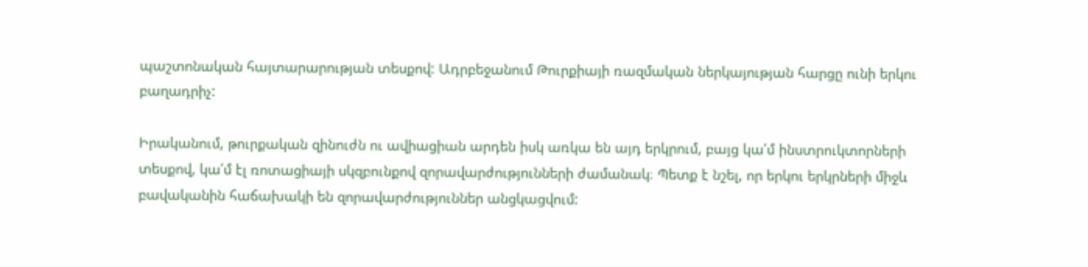պաշտոնական հայտարարության տեսքով: Ադրբեջանում Թուրքիայի ռազմական ներկայության հարցը ունի երկու բաղադրիչ:

Իրականում, թուրքական զինուժն ու ավիացիան արդեն իսկ առկա են այդ երկրում, բայց կա՛մ ինստրուկտորների տեսքով, կա՛մ էլ ռոտացիայի սկզբունքով զորավարժությունների ժամանակ։ Պետք է նշել, որ երկու երկրների միջև բավականին հաճախակի են զորավարժություններ անցկացվում: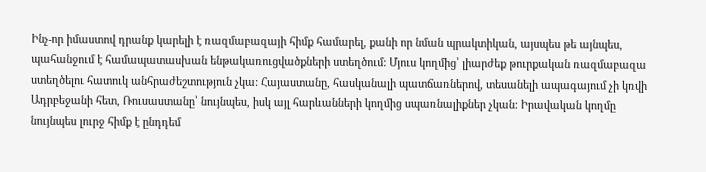Ինչ-որ իմաստով դրանք կարելի է ռազմաբազայի հիմք համարել, քանի որ նման պրակտիկան, այսպես թե այնպես, պահանջում է համապատասխան ենթակառուցվածքների ստեղծում: Մյուս կողմից՝ լիարժեք թուրքական ռազմաբազա ստեղծելու հատուկ անհրաժեշտություն չկա: Հայաստանը, հասկանալի պատճառներով, տեսանելի ապագայում չի կռվի Ադրբեջանի հետ, Ռուսաստանը՝ նույնպես, իսկ այլ հարևանների կողմից սպառնալիքներ չկան: Իրավական կողմը նույնպես լուրջ հիմք է ընդդեմ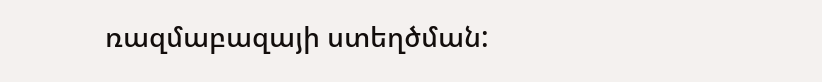ռազմաբազայի ստեղծման: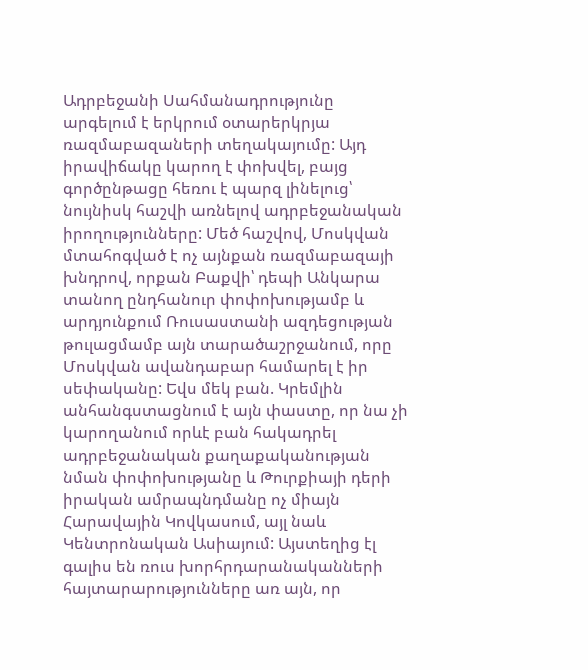Ադրբեջանի Սահմանադրությունը արգելում է երկրում օտարերկրյա ռազմաբազաների տեղակայումը: Այդ իրավիճակը կարող է փոխվել, բայց գործընթացը հեռու է պարզ լինելուց՝ նույնիսկ հաշվի առնելով ադրբեջանական իրողությունները: Մեծ հաշվով, Մոսկվան մտահոգված է ոչ այնքան ռազմաբազայի խնդրով, որքան Բաքվի՝ դեպի Անկարա տանող ընդհանուր փոփոխությամբ և արդյունքում Ռուսաստանի ազդեցության թուլացմամբ այն տարածաշրջանում, որը Մոսկվան ավանդաբար համարել է իր սեփականը: Եվս մեկ բան. Կրեմլին անհանգստացնում է այն փաստը, որ նա չի կարողանում որևէ բան հակադրել ադրբեջանական քաղաքականության նման փոփոխությանը և Թուրքիայի դերի իրական ամրապնդմանը ոչ միայն Հարավային Կովկասում, այլ նաև Կենտրոնական Ասիայում: Այստեղից էլ գալիս են ռուս խորհրդարանականների հայտարարությունները առ այն, որ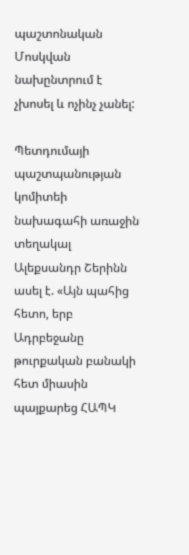պաշտոնական Մոսկվան նախընտրում է չխոսել և ոչինչ չանել:

Պետդումայի պաշտպանության կոմիտեի նախագահի առաջին տեղակալ Ալեքսանդր Շերինն ասել է. «Այն պահից հետո, երբ Ադրբեջանը թուրքական բանակի հետ միասին պայքարեց ՀԱՊԿ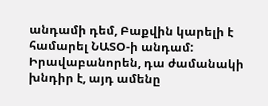անդամի դեմ, Բաքվին կարելի է համարել ՆԱՏՕ-ի անդամ: Իրավաբանորեն, դա ժամանակի խնդիր է, այդ ամենը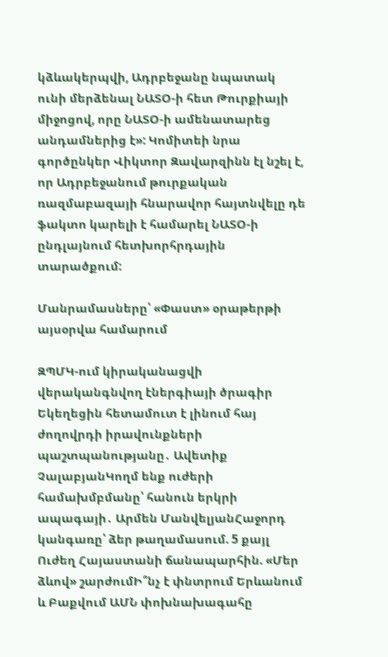կձևակերպվի, Ադրբեջանը նպատակ ունի մերձենալ ՆԱՏՕ-ի հետ Թուրքիայի միջոցով, որը ՆԱՏՕ-ի ամենատարեց անդամներից է»: Կոմիտեի նրա գործընկեր Վիկտոր Զավարզինն էլ նշել է, որ Ադրբեջանում թուրքական ռազմաբազայի հնարավոր հայտնվելը դե ֆակտո կարելի է համարել ՆԱՏՕ-ի ընդլայնում հետխորհրդային տարածքում:

Մանրամասները՝ «Փաստ» օրաթերթի այսօրվա համարում

ԶՊՄԿ-ում կիրականացվի վերականգնվող էներգիայի ծրագիր Եկեղեցին հետամուտ է լինում հայ ժողովրդի իրավունքների պաշտպանությանը․ Ավետիք ՉալաբյանԿողմ ենք ուժերի համախմբմանը՝ հանուն երկրի ապագայի․ Արմեն ՄանվելյանՀաջորդ կանգառը՝ ձեր թաղամասում. 5 քայլ Ուժեղ Հայաստանի ճանապարհին. «Մեր ձևով» շարժումԻ՞նչ է փնտրում Երևանում և Բաքվում ԱՄՆ փոխնախագահը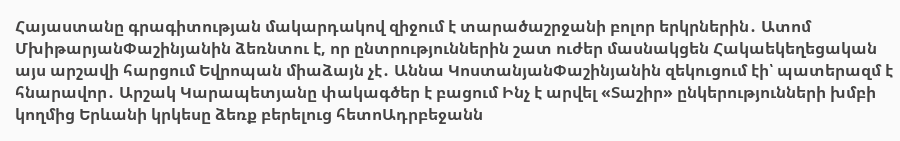Հայաստանը գրագիտության մակարդակով զիջում է տարածաշրջանի բոլոր երկրներին․ Ատոմ ՄխիթարյանՓաշինյանին ձեռնտու է, որ ընտրություններին շատ ուժեր մասնակցեն Հակաեկեղեցական այս արշավի հարցում Եվրոպան միաձայն չէ․ Աննա ԿոստանյանՓաշինյանին զեկուցում էի՝ պատերազմ է հնարավոր․ Արշակ Կարապետյանը փակագծեր է բացում Ինչ է արվել «Տաշիր» ընկերությունների խմբի կողմից Երևանի կրկեսը ձեռք բերելուց հետոԱդրբեջանն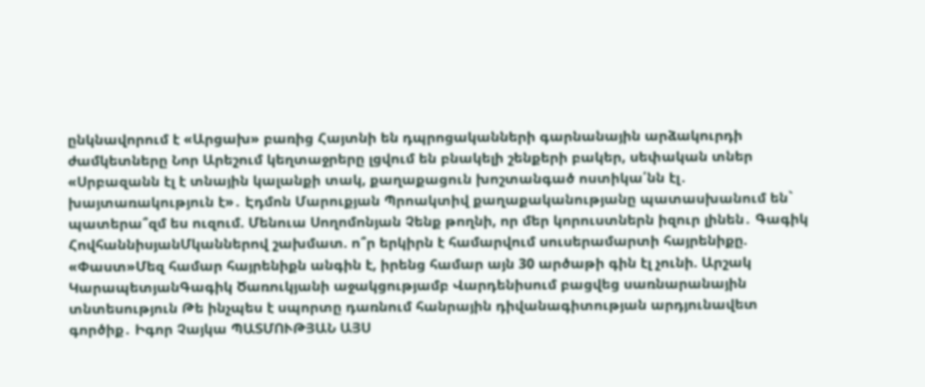ընկնավորում է «Արցախ» բառից Հայտնի են դպրոցականների գարնանային արձակուրդի ժամկետները Նոր Արեշում կեղտաջրերը լցվում են բնակելի շենքերի բակեր, սեփական տներ «Սրբազանն էլ է տնային կալանքի տակ, քաղաքացուն խոշտանգած ոստիկա՛նն էլ․ խայտառակություն է»․ Էդմոն Մարուքյան Պրոակտիվ քաղաքականությանը պատասխանում են` պատերա՞զմ ես ուզում. Մենուա Սողոմոնյան Չենք թողնի, որ մեր կորուստներն իզուր լինեն․ Գագիկ ՀովհաննիսյանՄկաններով շախմատ. ո՞ր երկիրն է համարվում սուսերամարտի հայրենիքը. «Փաստ»Մեզ համար հայրենիքն անգին է, իրենց համար այն 30 արծաթի գին էլ չունի. Արշակ ԿարապետյանԳագիկ Ծառուկյանի աջակցությամբ Վարդենիսում բացվեց սառնարանային տնտեսություն Թե ինչպես է սպորտը դառնում հանրային դիվանագիտության արդյունավետ գործիք․ Իգոր Չայկա ՊԱՏՄՈՒԹՅԱՆ ԱՅՍ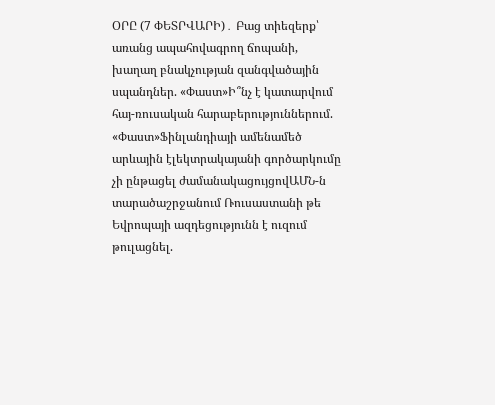ՕՐԸ (7 ՓԵՏՐՎԱՐԻ)․ Բաց տիեզերք՝ առանց ապահովագրող ճոպանի, խաղաղ բնակչության զանգվածային սպանդներ. «Փաստ»Ի՞նչ է կատարվում հայ-ռուսական հարաբերություններում. «Փաստ»Ֆինլանդիայի ամենամեծ արևային էլեկտրակայանի գործարկումը չի ընթացել ժամանակացույցովԱՄՆ-ն տարածաշրջանում Ռուսաստանի թե Եվրոպայի ազդեցությունն է ուզում թուլացնել.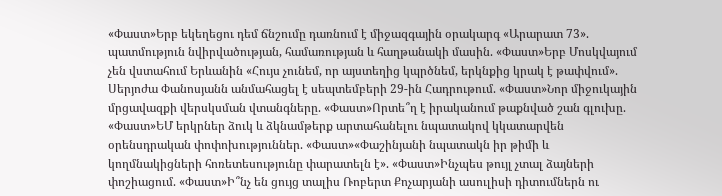«Փաստ»Երբ եկեղեցու դեմ ճնշումը դառնում է միջազգային օրակարգ «Արարատ 73». պատմություն նվիրվածության, համառության և հաղթանակի մասին. «Փաստ»Երբ Մոսկվայում չեն վստահում Երևանին «Հույս չունեմ, որ այստեղից կպրծնեմ, երկնքից կրակ է թափվում». Սերյոժա Փանոսյանն անմահացել է սեպտեմբերի 29-ին Հադրութում. «Փաստ»Նոր միջուկային մրցավազքի վերսկսման վտանգները. «Փաստ»Որտե՞ղ է իրականում թաքնված շան գլուխը. «Փաստ»ԵՄ երկրներ ձուկ և ձկնամթերք արտահանելու նպատակով կկատարվեն օրենսդրական փոփոխություններ. «Փաստ»«Փաշինյանի նպատակն իր թիմի և կողմնակիցների հոռետեսությունը փարատելն է». «Փաստ»Ինչպես թույլ չտալ ձայների փոշիացում. «Փաստ»Ի՞նչ են ցույց տալիս Ռոբերտ Քոչարյանի ասուլիսի դիտումներն ու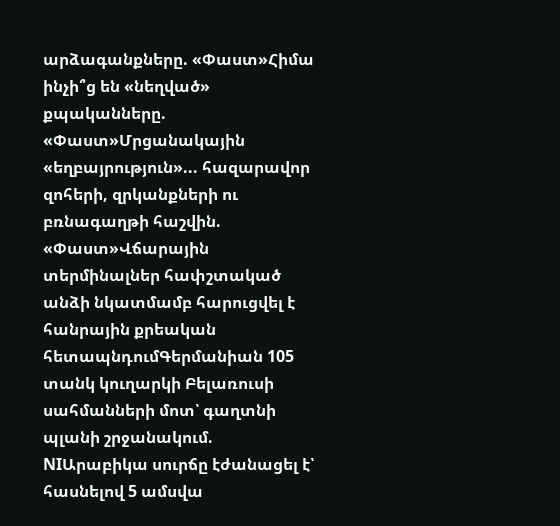արձագանքները. «Փաստ»Հիմա ինչի՞ց են «նեղված» քպականները. «Փաստ»Մրցանակային «եղբայրություն»... հազարավոր զոհերի, զրկանքների ու բռնագաղթի հաշվին. «Փաստ»Վճարային տերմինալներ հափշտակած անձի նկատմամբ հարուցվել է հանրային քրեական հետապնդումԳերմանիան 105 տանկ կուղարկի Բելառուսի սահմանների մոտ՝ գաղտնի պլանի շրջանակում. NIԱրաբիկա սուրճը էժանացել է՝ հասնելով 5 ամսվա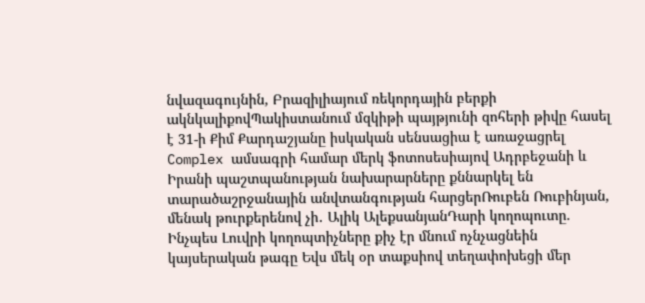նվազագույնին, Բրազիլիայում ռեկորդային բերքի ակնկալիքովՊակիստանում մզկիթի պայթյունի զոհերի թիվը հասել է 31-ի Քիմ Քարդաշյանը իսկական սենսացիա է առաջացրել Complex ամսագրի համար մերկ ֆոտոսեսիայով Ադրբեջանի և Իրանի պաշտպանության նախարարները քննարկել են տարածաշրջանային անվտանգության հարցերՌուբեն Ռուբինյան, մենակ թուրքերենով չի․ Ալիկ ԱլեքսանյանԴարի կողոպուտը. Ինչպես Լուվրի կողոպտիչները քիչ էր մնում ոչնչացնեին կայսերական թագը Եվս մեկ օր տաքսիով տեղափոխեցի մեր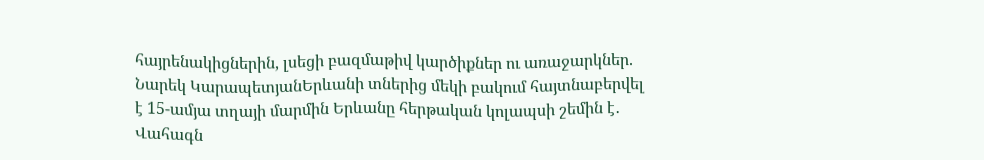հայրենակիցներին, լսեցի բազմաթիվ կարծիքներ ու առաջարկներ. Նարեկ ԿարապետյանԵրևանի տներից մեկի բակում հայտնաբերվել է 15-ամյա տղայի մարմին Երևանը հերթական կոլապսի շեմին է․ Վահագն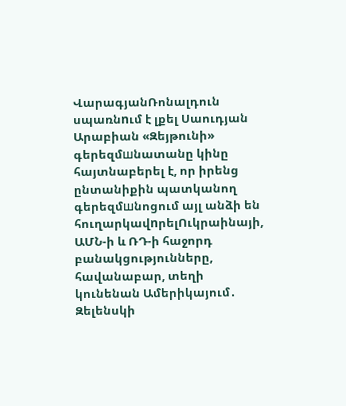ՎարագյանՌոնալդուն սպառնnւմ է լքել Սաուդյան Արաբիան «Զեյթունի» գերեզմшնատանը կինը հայտնաբերել է, որ իրենց ընտանիքին պատկանող գերեզմшնոցում այլ անձի են հուղարկավnրելՈւկրաինայի, ԱՄՆ-ի և ՌԴ-ի հաջորդ բանակցությունները, հավանաբար, տեղի կունենան Ամերիկայում․ Զելենսկի